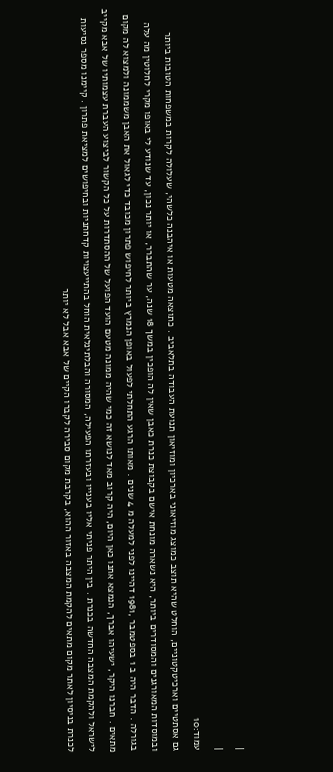|
|
עמוד:10
גם אסתטיים וארכיטקטוניים, הוחלט שהיא תוצב כמוצג מוזיאוני בארכיון ומוזיאון תנועת העבודה בתלאביב . כתוצאה מטעות או איהבנה כלשהי, שעלולה לקרות במשפחות הטובות ביותר ובמוסדות המאורגנים והמסודרים ביותר, היא נשארה מונחת אישם בקבוצת כנרת כאבן שאין לה הופכין במשך 18 שנה, ער שהתברר, או יותר נכון, עד שנודע לי באופו מקרי לחלוטין מה עלה בגורלה . הדבר היה ב 1 בספטמבר ,1981 דהיינו לפני למעלה מ 4 שנים . מאותו הרגע התחלתי לפעול באופן הנמרץ ביותר לחיפוש פתרון מכובד כדי לגאול את האבן משממונה ולמצוא לה מקום מתאים . חברנו היקר, ישעיהו אברך, הנמצא אתנו כאן היום, היה קרוב מאד לנושא זה כמי שהיה ממונה מטעם הועד הפועל של ההסתדרות על כל הקשור לביצוע העברת עצמותיו של אבא מקייב לישראל ולהקמת המצבה החדשה בכנרת . בין היתר פניתי אליו בענייו ובעזרתו הפעילה, המסורה והבלתינלאית הוחל בהתייעצויות קדחתניות ובחיפושים למציאת פתרון . קיימנו מספר נסיעות לכנרת בניסיון לאתר מקום מתאים להקמת המצבה באזור ההוא, בקרבת מקום סבירה לקברו הקיים של אבא אבל לא יותר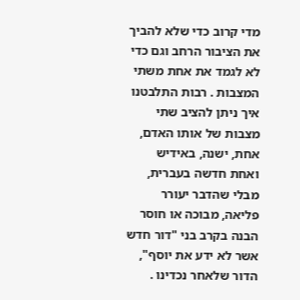מדי קרוב כדי שלא להביך את הציבור הרחב וגם כדי לא לגמד את אחת משתי המצבות . רבות התלבטנו איך ניתן להציב שתי מצבות של אותו האדם, אחת, ישנה, באידיש ואחת חדשה בעברית, מבלי שהדבר יעורר פליאה, מבוכה או חוסר הבנה בקרב בני "דור חדש אשר לא ידע את יוסף", הדור שלאחר נכדינו .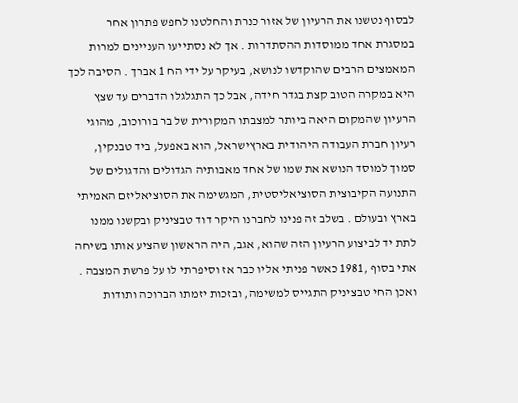לבסוף נטשנו את הרעיון של אזור כנרת והחלטנו לחפש פתרון אחר במסגרת אחד ממוסדות ההסתדרות . אך לא נסתייעו העניינים למרות המאמצים הרבים שהוקדשו לנושא, בעיקר על ידי הח 1 אברך . הסיבה לכך היא במקרה הטוב קצת בגדר חידה, אבל כך התגלגלו הדברים עד שצץ הרעיון שהמקום היאה ביותר למצבתו המקורית של בר בורוכוב, מהוגי רעיון חברת העבודה היהודית בארץישראל, הוא באפעל, ביד טבנקין, סמוך למוסד הנושא את שמו של אחד מאבותיה הגדולים והדגולים של התנועה הקיבוצית הסוציאליסטית, המגשימה את הסוציאליזם האמיתי בארץ ובעולם . בשלב זה פנינו לחברנו היקר דוד טבציניק ובקשנו ממנו לתת יד לביצוע הרעיון הזה שהוא, אגב, היה הראשון שהציע אותו בשיחה אתי בסוף ,1981 כאשר פניתי אליו כבר אז וסיפרתי לו על פרשת המצבה . ואכן החי טבציניק התגייס למשימה, ובזכות יזמתו הברוכה ותודות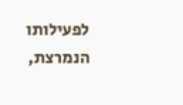לפעילותו הנמרצת,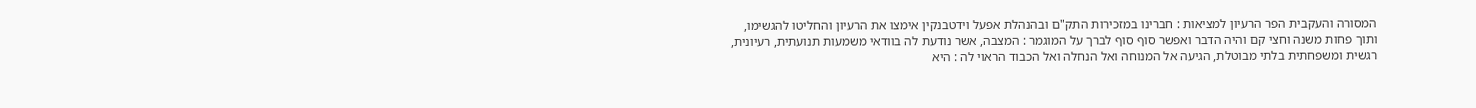המסורה והעקבית הפר הרעיון למציאות : חברינו במזכירות התק"ם ובהנהלת אפעל וידטבנקין אימצו את הרעיון והחליטו להגשימו, ותוך פחות משנה וחצי קם והיה הדבר ואפשר סוף סוף לברך על המוגמר : המצבה, אשר נודעת לה בוודאי משמעות תנועתית, רעיונית, רגשית ומשפחתית בלתי מבוטלת, הגיעה אל המנוחה ואל הנחלה ואל הכבוד הראוי לה : היא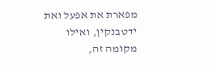מפארת את אפעל ואת ידטבנקין, ואילו מקומה זה,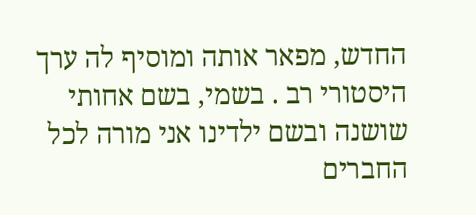החדש, מפאר אותה ומוסיף לה ערך היסטורי רב . בשמי, בשם אחותי שושנה ובשם ילדינו אני מורה לכל החברים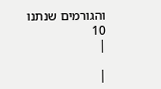והגורמים שנתנו 10
|

|